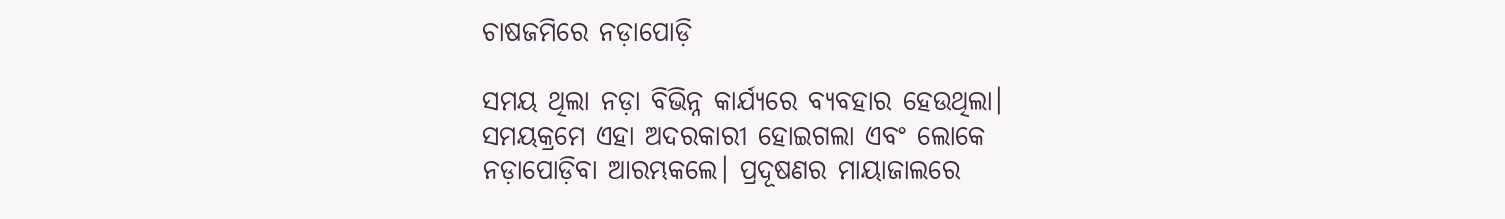ଚାଷଜମିରେ ନଡ଼ାପୋଡ଼ି

ସମୟ ଥିଲା ନଡ଼ା ବିଭିନ୍ନ କାର୍ଯ୍ୟରେ ବ୍ୟବହାର ହେଉଥିଲା। ସମୟକ୍ରମେ ଏହା ଅଦରକାରୀ ହୋଇଗଲା ଏବଂ ଲୋକେ ନଡ଼ାପୋଡ଼ିବା ଆରମ୍ଭକଲେ। ପ୍ରଦୂଷଣର ମାୟାଜାଲରେ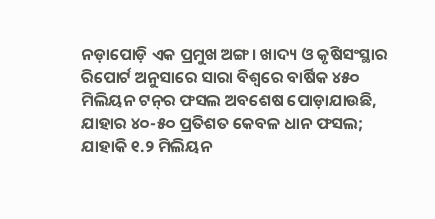ନଡ଼ାପୋଡ଼ି ଏକ ପ୍ରମୁଖ ଅଙ୍ଗ। ଖାଦ୍ୟ ଓ କୃଷିସଂସ୍ଥାର ରିପୋର୍ଟ ଅନୁସାରେ ସାରା ବିଶ୍ୱରେ ବାର୍ଷିକ ୪୫୦ ମିଲିୟନ ଟନ୍‌ର ଫସଲ ଅବଶେଷ ପୋଡ଼ାଯାଉଛି, ଯାହାର ୪୦-୫୦ ପ୍ରତିଶତ କେବଳ ଧାନ ଫସଲ; ଯାହାକି ୧.୨ ମିଲିୟନ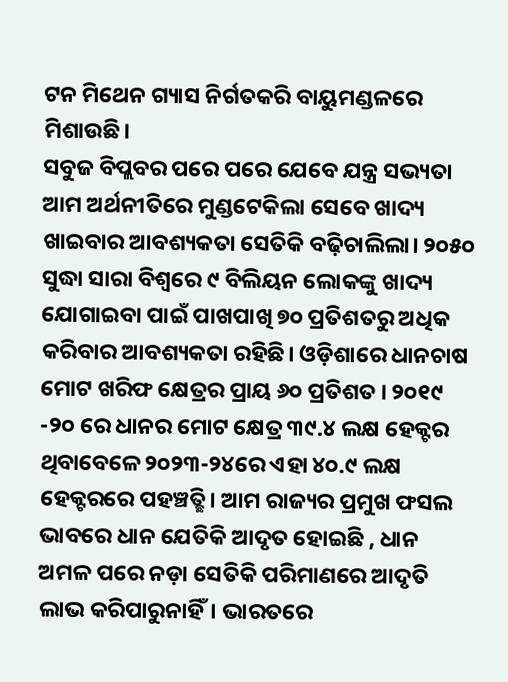ଟନ ମିଥେନ ଗ୍ୟାସ ନିର୍ଗତକରି ବାୟୁମଣ୍ଡଳରେ ମିଶାଉଛି।
ସବୁଜ ବିପ୍ଲବର ପରେ ପରେ ଯେବେ ଯନ୍ତ୍ର ସଭ୍ୟତା ଆମ ଅର୍ଥନୀତିରେ ମୁଣ୍ଡଟେକିଲା ସେବେ ଖାଦ୍ୟ ଖାଇବାର ଆବଶ୍ୟକତା ସେତିକି ବଢ଼ିଚାଲିଲା। ୨୦୫୦ ସୁଦ୍ଧା ସାରା ବିଶ୍ୱରେ ୯ ବିଲିୟନ ଲୋକଙ୍କୁ ଖାଦ୍ୟ ଯୋଗାଇବା ପାଇଁ ପାଖପାଖି ୭୦ ପ୍ରତିଶତରୁ ଅଧିକ କରିବାର ଆବଶ୍ୟକତା ରହିଛି। ଓଡ଼ିଶାରେ ଧାନଚାଷ ମୋଟ ଖରିଫ କ୍ଷେତ୍ରର ପ୍ରାୟ ୬୦ ପ୍ରତିଶତ । ୨୦୧୯ -୨୦ ରେ ଧାନର ମୋଟ କ୍ଷେତ୍ର ୩୯.୪ ଲକ୍ଷ ହେକ୍ଟର ଥିବାବେଳେ ୨୦୨୩-୨୪ରେ ଏହା ୪୦.୯ ଲକ୍ଷ ହେକ୍ଟରରେ ପହଞ୍ଚତ୍ଛି। ଆମ ରାଜ୍ୟର ପ୍ରମୁଖ ଫସଲ ଭାବରେ ଧାନ ଯେତିକି ଆଦୃତ ହୋଇଛି , ଧାନ ଅମଳ ପରେ ନଡ଼ା ସେତିକି ପରିମାଣରେ ଆଦୃତି ଲାଭ କରିପାରୁନାହିଁ। ଭାରତରେ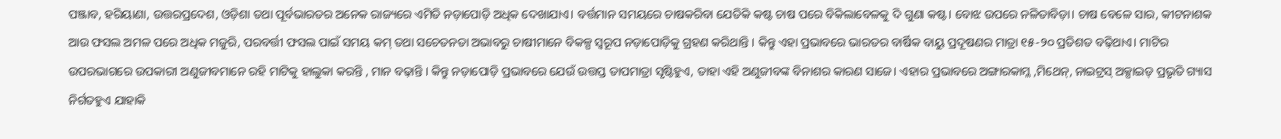ପଞ୍ଜାବ, ହରିୟାଣା, ଉତ୍ତରପ୍ରଦେଶ, ଓଡ଼ିଶା ତଥା ପୂର୍ବଭାରତର ଅନେକ ରାଜ୍ୟରେ ଏମିତି ନଡ଼ାପୋଡ଼ି ଅଧିକ ଦେଖାଯାଏ। ବର୍ତ୍ତମାନ ସମୟରେ ଚାଷକରିବା ଯେତିକି କଷ୍ଟ ଚାଷ ପରେ ବିକିଲାବେଳକୁ ଦି ଗୁଣା କଷ୍ଟ। ବୋଝ ଉପରେ ନଳିତାବିଡ଼ା। ଚାଷ ବେଳେ ସାର, କୀଟନାଶକ ଆଉ ଫସଲ ଅମଳ ପରେ ଅଧିକ ମଜୁରି, ପରବର୍ତ୍ତୀ ଫସଲ ପାଇଁ ସମୟ କମ୍‌ ତଥା ସଚେତନତା ଅଭାବରୁ ଚାଷୀମାନେ ବିକଳ୍ପ ସ୍ବରୂପ ନଡ଼ାପୋଡ଼ିକୁ ଗ୍ରହଣ କରିଥାନ୍ତି । କିନ୍ତୁ ଏହା ପ୍ରଭାବରେ ଭାରତର ବାର୍ଷିକ ବାୟୁ ପ୍ରଦୂଷଣର ମାତ୍ରା ୧୫-୨୦ ପ୍ରତିଶତ ବଢ଼ିଥାଏ। ମାଟିର ଉପରଭାଗରେ ଉପକାରୀ ଅଣୁଜୀବମାନେ ରହି ମାଟିକୁ ହାଲୁକା କରନ୍ତି , ମାନ ବଢ଼ାନ୍ତି । କିନ୍ତୁ ନଡ଼ାପୋଡ଼ି ପ୍ରଭାବରେ ଯେଉଁ ଉତ୍ତପ୍ତ ତାପମାତ୍ରା ସୃଷ୍ଟିହୁଏ, ତାହା ଏହି ଅଣୁଜୀବଙ୍କ ବିନାଶର କାରଣ ସାଜେ। ଏହାର ପ୍ରଭାବରେ ଅଙ୍ଗାରକାମ୍ଳ ,ମିଥେନ୍‌, ନାଇଟ୍ରସ୍‌ ଅକ୍ସାଇଡ୍‌ ପ୍ରଭୃତି ଗ୍ୟାସ ନିର୍ଗତହୁଏ ଯାହାକି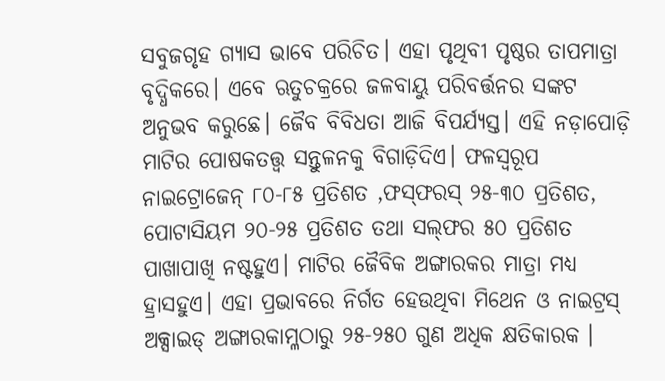ସବୁଜଗୃହ ଗ୍ୟାସ ଭାବେ ପରିଚିତ। ଏହା ପୃଥିବୀ ପୃଷ୍ଠର ତାପମାତ୍ରା ବୃଦ୍ଧିକରେ। ଏବେ ଋତୁଚକ୍ରରେ ଜଳବାୟୁ ପରିବର୍ତ୍ତନର ସଙ୍କଟ ଅନୁଭବ କରୁଛେ। ଜୈବ ବିବିଧତା ଆଜି ବିପର୍ଯ୍ୟସ୍ତ। ଏହି ନଡ଼ାପୋଡ଼ି ମାଟିର ପୋଷକତତ୍ତ୍ୱ ସନ୍ତୁଳନକୁ ବିଗାଡ଼ିଦିଏ। ଫଳସ୍ବରୂପ ନାଇଟ୍ରୋଜେନ୍‌ ୮୦-୮୫ ପ୍ରତିଶତ ,ଫସ୍‌ଫରସ୍‌ ୨୫-୩୦ ପ୍ରତିଶତ, ପୋଟାସିୟମ ୨୦-୨୫ ପ୍ରତିଶତ ତଥା ସଲ୍‌ଫର ୫୦ ପ୍ରତିଶତ ପାଖାପାଖି ନଷ୍ଟହୁଏ। ମାଟିର ଜୈବିକ ଅଙ୍ଗାରକର ମାତ୍ରା ମଧ୍ୟ ହ୍ରାସହୁଏ। ଏହା ପ୍ରଭାବରେ ନିର୍ଗତ ହେଉଥିବା ମିଥେନ ଓ ନାଇଟ୍ରସ୍‌ ଅକ୍ସାଇଡ୍‌ ଅଙ୍ଗାରକାମ୍ଳଠାରୁ ୨୫-୨୫୦ ଗୁଣ ଅଧିକ କ୍ଷତିକାରକ ।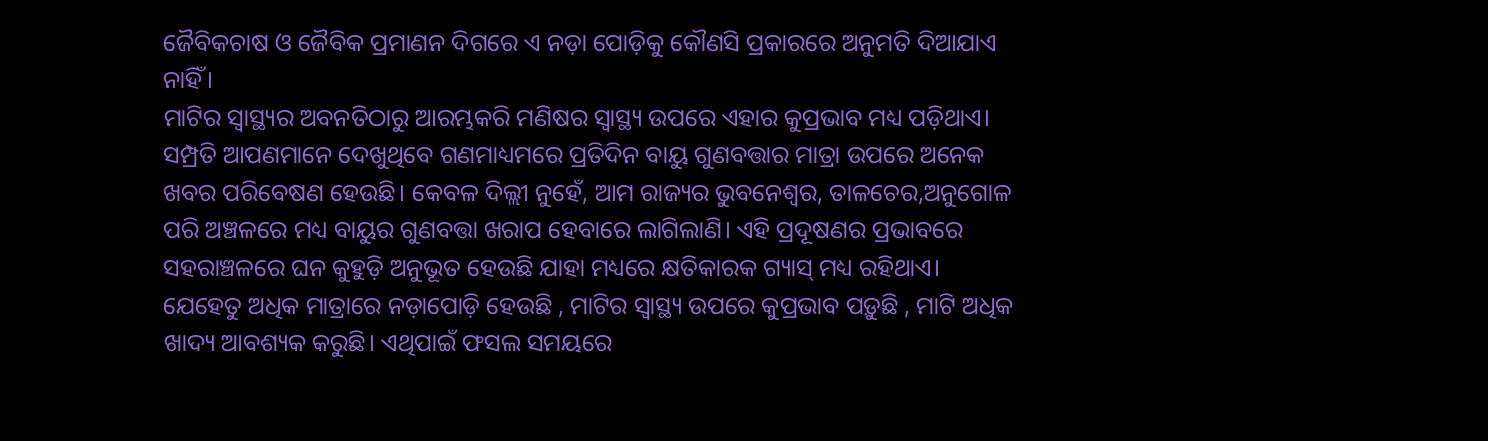ଜୈବିକଚାଷ ଓ ଜୈବିକ ପ୍ରମାଣନ ଦିଗରେ ଏ ନଡ଼ା ପୋଡ଼ିକୁ କୌଣସି ପ୍ରକାରରେ ଅନୁମତି ଦିଆଯାଏ ନାହିଁ।
ମାଟିର ସ୍ବାସ୍ଥ୍ୟର ଅବନତିଠାରୁ ଆରମ୍ଭକରି ମଣିଷର ସ୍ବାସ୍ଥ୍ୟ ଉପରେ ଏହାର କୁପ୍ରଭାବ ମଧ୍ୟ ପଡ଼ିଥାଏ। ସମ୍ପ୍ରତି ଆପଣମାନେ ଦେଖୁଥିବେ ଗଣମାଧ୍ୟମରେ ପ୍ରତିଦିନ ବାୟୁ ଗୁଣବତ୍ତାର ମାତ୍ରା ଉପରେ ଅନେକ ଖବର ପରିବେଷଣ ହେଉଛି। କେବଳ ଦିଲ୍ଲୀ ନୁହେଁ, ଆମ ରାଜ୍ୟର ଭୁବନେଶ୍ୱର, ତାଳଚେର,ଅନୁଗୋଳ ପରି ଅଞ୍ଚଳରେ ମଧ୍ୟ ବାୟୁର ଗୁଣବତ୍ତା ଖରାପ ହେବାରେ ଲାଗିଲାଣି। ଏହି ପ୍ରଦୂଷଣର ପ୍ରଭାବରେ ସହରାଞ୍ଚଳରେ ଘନ କୁହୁଡ଼ି ଅନୁଭୂତ ହେଉଛି ଯାହା ମଧ୍ୟରେ କ୍ଷତିକାରକ ଗ୍ୟାସ୍‌ ମଧ୍ୟ ରହିଥାଏ। ଯେହେତୁ ଅଧିକ ମାତ୍ରାରେ ନଡ଼ାପୋଡ଼ି ହେଉଛି , ମାଟିର ସ୍ବାସ୍ଥ୍ୟ ଉପରେ କୁପ୍ରଭାବ ପଡ଼ୁଛି , ମାଟି ଅଧିକ ଖାଦ୍ୟ ଆବଶ୍ୟକ କରୁଛି। ଏଥିପାଇଁ ଫସଲ ସମୟରେ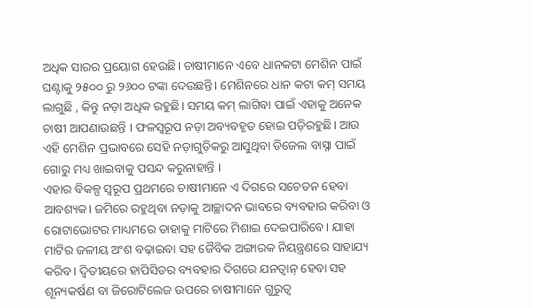ଅଧିକ ସାରର ପ୍ରୟୋଗ ହେଉଛି। ଚାଷୀମାନେ ଏବେ ଧାନକଟା ମେଶିନ ପାଇଁ ଘଣ୍ଟାକୁ ୨୫୦୦ ରୁ ୨୬୦୦ ଟଙ୍କା ଦେଉଛନ୍ତି। ମେଶିନରେ ଧାନ କଟା କମ୍‌ ସମୟ ଲାଗୁଛି , କିନ୍ତୁ ନଡ଼ା ଅଧିକ ରହୁଛି। ସମୟ କମ୍‌ ଲାଗିବା ପାଇଁ ଏହାକୁ ଅନେକ ଚାଷୀ ଆପଣାଉଛନ୍ତି । ଫଳସ୍ବରୂପ ନଡ଼ା ଅବ୍ୟବହୃତ ହୋଇ ପଡ଼ିରହୁଛି। ଆଉ ଏହି ମେଶିନ ପ୍ରଭାବରେ ସେହି ନଡ଼ାଗୁଡ଼ିକରୁ ଆସୁଥିବା ଡିଜେଲ ବାସ୍ନା ପାଇଁ ଗୋରୁ ମଧ୍ୟ ଖାଇବାକୁ ପସନ୍ଦ କରୁନାହାନ୍ତି ।
ଏହାର ବିକଳ୍ପ ସ୍ବରୂପ ପ୍ରଥମରେ ଚାଷୀମାନେ ଏ ଦିଗରେ ସଚେତନ ହେବା ଆବଶ୍ୟକ। ଜମିରେ ରହୁଥିବା ନଡ଼ାକୁ ଆଚ୍ଛାଦନ ଭାବରେ ବ୍ୟବହାର କରିବା ଓ ରୋଟାଭୋଟର ମାଧ୍ୟମରେ ତାହାକୁ ମାଟିରେ ମିଶାଇ ଦେଇପାରିବେ। ଯାହା ମାଟିର ଜଳୀୟ ଅଂଶ ବଢ଼ାଇବା ସହ ଜୈବିକ ଅଙ୍ଗାରକ ନିୟନ୍ତ୍ରଣରେ ସାହାଯ୍ୟ କରିବ। ଦ୍ୱିତୀୟରେ ହାପିସିଡର ବ୍ୟବହାର ଦିଗରେ ଯନତ୍ବାନ୍‌ ହେବା ସହ ଶୂନ୍ୟକର୍ଷଣ ବା ଜିରୋଟିଲେଜ ଉପରେ ଚାଷୀମାନେ ଗୁରୁତ୍ୱ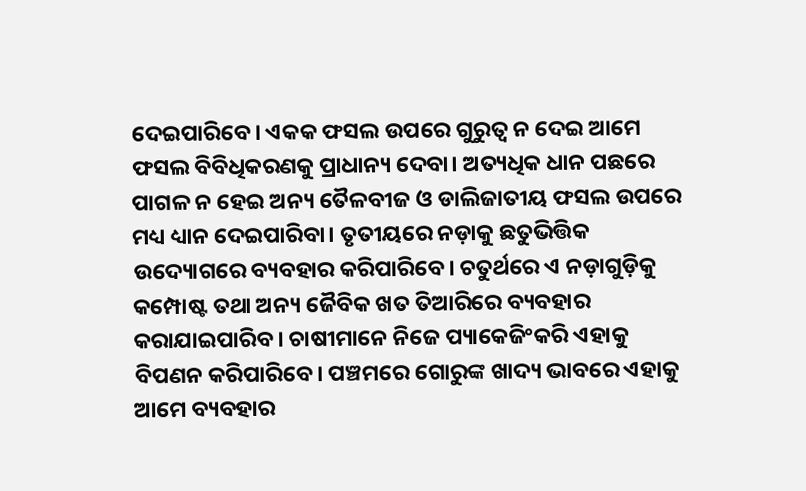ଦେଇପାରିବେ। ଏକକ ଫସଲ ଉପରେ ଗୁରୁତ୍ୱ ନ ଦେଇ ଆମେ ଫସଲ ବିବିଧିକରଣକୁ ପ୍ରାଧାନ୍ୟ ଦେବା। ଅତ୍ୟଧିକ ଧାନ ପଛରେ ପାଗଳ ନ ହେଇ ଅନ୍ୟ ତୈଳବୀଜ ଓ ଡାଲିଜାତୀୟ ଫସଲ ଉପରେ ମଧ୍ୟ ଧ୍ୟାନ ଦେଇପାରିବା। ତୃତୀୟରେ ନଡ଼ାକୁ ଛତୁଭିତ୍ତିକ ଉଦ୍ୟୋଗରେ ବ୍ୟବହାର କରିପାରିବେ। ଚତୁର୍ଥରେ ଏ ନଡ଼ାଗୁଡ଼ିକୁ କମ୍ପୋଷ୍ଟ ତଥା ଅନ୍ୟ ଜୈବିକ ଖତ ତିଆରିରେ ବ୍ୟବହାର କରାଯାଇପାରିବ। ଚାଷୀମାନେ ନିଜେ ପ୍ୟାକେଜିଂକରି ଏହାକୁ ବିପଣନ କରିପାରିବେ। ପଞ୍ଚମରେ ଗୋରୁଙ୍କ ଖାଦ୍ୟ ଭାବରେ ଏହାକୁ ଆମେ ବ୍ୟବହାର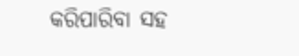କରିପାରିବା ସହ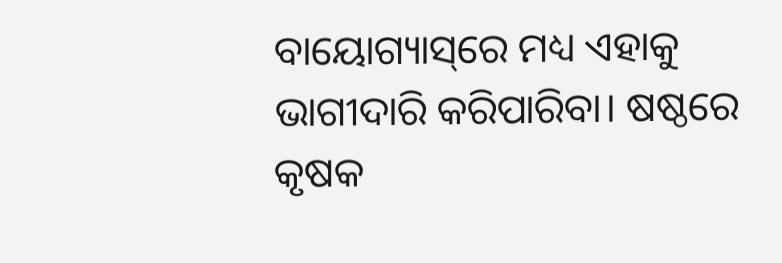ବାୟୋଗ୍ୟାସ୍‌ରେ ମଧ୍ୟ ଏହାକୁ ଭାଗୀଦାରି କରିପାରିବା। ଷଷ୍ଠରେ କୃଷକ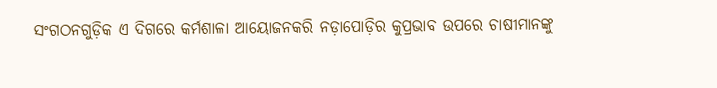ସଂଗଠନଗୁଡ଼ିକ ଏ ଦିଗରେ କର୍ମଶାଳା ଆୟୋଜନକରି ନଡ଼ାପୋଡ଼ିର କୁପ୍ରଭାବ ଉପରେ ଚାଷୀମାନଙ୍କୁ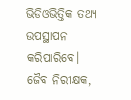ଭିଡିଓଭିତ୍ତିକ ତଥ୍ୟ ଉପସ୍ଥାପନ କରିପାରିବେ।
ଜୈବ ନିରୀକ୍ଷକ,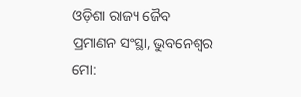ଓଡ଼ିଶା ରାଜ୍ୟ ଜୈବ ପ୍ରମାଣନ ସଂସ୍ଥା, ଭୁବନେଶ୍ୱର
ମୋ: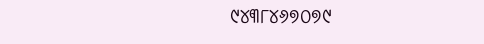୯୪୩୮୪୬୭୦୭୯